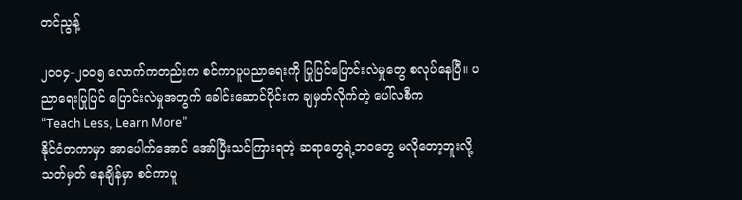တင်ညွန့်

၂၀၀၄-၂၀၀၅ လောက်ကတည်းက စင်ကာပူပညာရေးကို ပြုပြင်ပြောင်းလဲမှုတွေ စလုပ်နေပြီ။ ပညာရေးပြုပြင် ပြောင်းလဲမှုအတွက် ခေါင်းဆောင်ပိုင်းက ချမှတ်လိုက်တဲ့ ပေါ်လစီက
“Teach Less, Learn More”
နိုင်ငံတကာမှာ အာပေါက်အောင် အော်ပြီးသင်ကြားရတဲ့ ဆရာတွေရဲ့ဘဝတွေ မလိုတော့ဘူးလို့ သတ်မှတ် နေချိန်မှာ စင်ကာပူ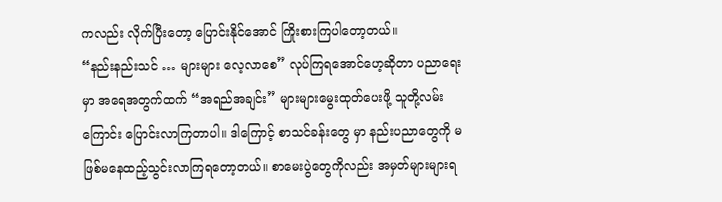ကလည်း လိုက်ပြီးတော့ ပြောင်းနိုင်အောင် ကြိုးစားကြပါတော့တယ်။
“နည်းနည်းသင် … များများ လေ့လာစေ” လုပ်ကြရအောင်ဟေ့ဆိုတာ ပညာရေးမှာ အရေအတွက်ထက် “အရည်အချင်း” များများမွေးထုတ်ပေးဖို့ သူတို့လမ်းကြောင်း ပြောင်းလာကြတာပါ။ ဒါကြောင့် စာသင်ခန်းတွေ မှာ နည်းပညာတွေကို မဖြစ်မနေထည့်သွင်းလာကြရတော့တယ်။ စာမေးပွဲတွေကိုလည်း အမှတ်များများရ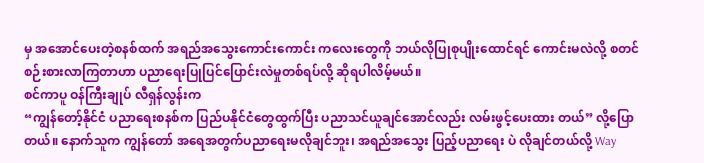မှ အအောင်ပေးတဲ့စနစ်ထက် အရည်အသွေးကောင်းကောင်း ကလေးတွေကို ဘယ်လိုပြုစုပျိုးထောင်ရင် ကောင်းမလဲလို့ စတင်စဉ်းစားလာကြတာဟာ ပညာရေးပြုပြင်ပြောင်းလဲမှုတစ်ရပ်လို့ ဆိုရပါလိမ့်မယ်။
စင်ကာပူ ဝန်ကြီးချုပ် လီရှန်လွန်းက
“ကျွန်တော့်နိုင်ငံ ပညာရေးစနစ်က ပြည်ပနိုင်ငံတွေထွက်ပြီး ပညာသင်ယူချင်အောင်လည်း လမ်းဖွင့်ပေးထား တယ်” လို့ပြောတယ်။ နောက်သူက ကျွန်တော် အရေအတွက်ပညာရေးမလိုချင်ဘူး၊ အရည်အသွေး ပြည့်ပညာရေး ပဲ လိုချင်တယ်လို့ Way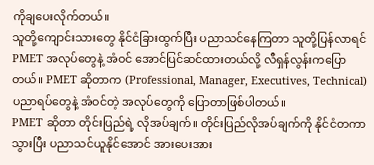ကိုချပေးလိုက်တယ်။
သူတို့ကျောင်းသားတွေ နိုင်ငံခြားထွက်ပြီး ပညာသင်နေကြတာ သူတို့ပြန်လာရင် PMET အလုပ်တွေနဲ့ အံဝင် အောင်ပြင်ဆင်ထားတယ်လို့ လီရှန်လွန်းကပြောတယ်။ PMET ဆိုတာက (Professional, Manager, Executives, Technical) ပညာရပ်တွေနဲ့ အံဝင်တဲ့ အလုပ်တွေကို ပြောတာဖြစ်ပါတယ်။
PMET ဆိုတာ တိုင်းပြည်ရဲ့ လိုအပ်ချက်။ တိုင်းပြည်လိုအပ်ချက်ကို နိုင်ငံတကာသွားပြီး ပညာသင်ယူနိုင်အောင် အားပေးအား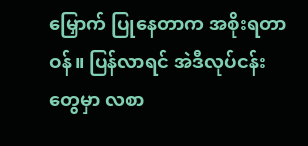မြှောက် ပြုနေတာက အစိုးရတာဝန်။ ပြန်လာရင် အဲဒီလုပ်ငန်းတွေမှာ လစာ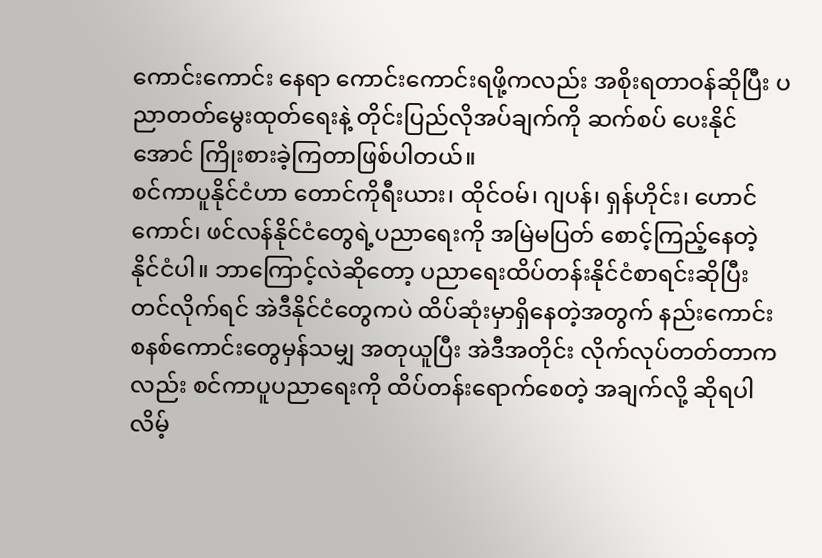ကောင်းကောင်း နေရာ ကောင်းကောင်းရဖို့ကလည်း အစိုးရတာဝန်ဆိုပြီး ပညာတတ်မွေးထုတ်ရေးနဲ့ တိုင်းပြည်လိုအပ်ချက်ကို ဆက်စပ် ပေးနိုင်အောင် ကြိုးစားခဲ့ကြတာဖြစ်ပါတယ်။
စင်ကာပူနိုင်ငံဟာ တောင်ကိုရီးယား၊ ထိုင်ဝမ်၊ ဂျပန်၊ ရှန်ဟိုင်း၊ ဟောင်ကောင်၊ ဖင်လန်နိုင်ငံတွေရဲ့ပညာရေးကို အမြဲမပြတ် စောင့်ကြည့်နေတဲ့ နိုင်ငံပါ။ ဘာကြောင့်လဲဆိုတော့ ပညာရေးထိပ်တန်းနိုင်ငံစာရင်းဆိုပြီး တင်လိုက်ရင် အဲဒီနိုင်ငံတွေကပဲ ထိပ်ဆုံးမှာရှိနေတဲ့အတွက် နည်းကောင်း စနစ်ကောင်းတွေမှန်သမျှ အတုယူပြီး အဲဒီအတိုင်း လိုက်လုပ်တတ်တာကလည်း စင်ကာပူပညာရေးကို ထိပ်တန်းရောက်စေတဲ့ အချက်လို့ ဆိုရပါလိမ့်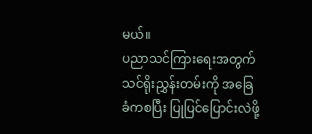မယ်။
ပညာသင်ကြားရေးအတွက် သင်ရိုးညွှန်းတမ်းကို အခြေခံကစပြီး ပြုပြင်ပြောင်းလဲဖို့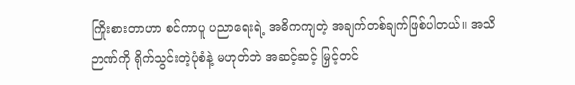ကြိုးစားတာဟာ စင်ကာပူ ပညာရေးရဲ့ အဓိကကျတဲ့ အချက်တစ်ချက်ဖြစ်ပါတယ်။ အသိဉာဏ်ကို ရိုက်သွင်းတဲ့ပုံစံနဲ့ မဟုတ်ဘဲ အဆင့်ဆင့် မြှင့်တင်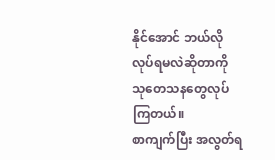နိုင်အောင် ဘယ်လိုလုပ်ရမလဲဆိုတာကို သုတေသနတွေလုပ်ကြတယ်။
စာကျက်ပြီး အလွတ်ရ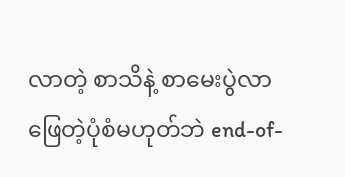လာတဲ့ စာသိနဲ့ စာမေးပွဲလာဖြေတဲ့ပုံစံမဟုတ်ဘဲ end-of-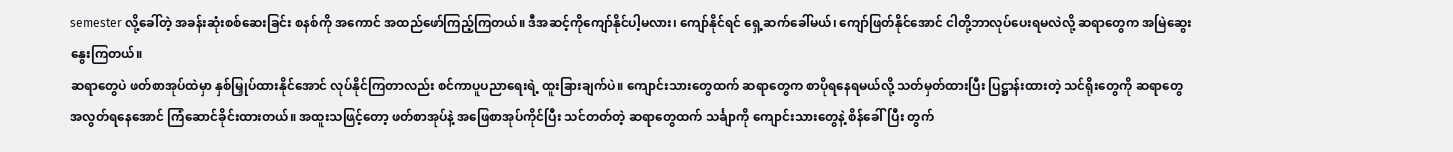semester လို့ခေါ်တဲ့ အခန်းဆုံးစစ်ဆေးခြင်း စနစ်ကို အကောင် အထည်ဖော်ကြည့်ကြတယ်။ ဒီအဆင့်ကိုကျော်နိုင်ပါ့မလား၊ ကျော်နိုင်ရင် ရှေ့ဆက်ခေါ်မယ်၊ ကျော်ဖြတ်နိုင်အောင် ငါတို့ဘာလုပ်ပေးရမလဲလို့ ဆရာတွေက အမြဲဆွေးနွေးကြတယ်။
ဆရာတွေပဲ ဖတ်စာအုပ်ထဲမှာ နှစ်မြှုပ်ထားနိုင်အောင် လုပ်နိုင်ကြတာလည်း စင်ကာပူပညာရေးရဲ့ ထူးခြားချက်ပဲ။ ကျောင်းသားတွေထက် ဆရာတွေက စာပိုရနေရမယ်လို့ သတ်မှတ်ထားပြီး ပြဋ္ဌာန်းထားတဲ့ သင်ရိုးတွေကို ဆရာတွေ အလွတ်ရနေအောင် ကြံဆောင်ခိုင်းထားတယ်။ အထူးသဖြင့်တော့ ဖတ်စာအုပ်နဲ့ အဖြေစာအုပ်ကိုင်ပြီး သင်တတ်တဲ့ ဆရာတွေထက် သင်္ချာကို ကျောင်းသားတွေနဲ့ စိန်ခေါ်ပြီး တွက်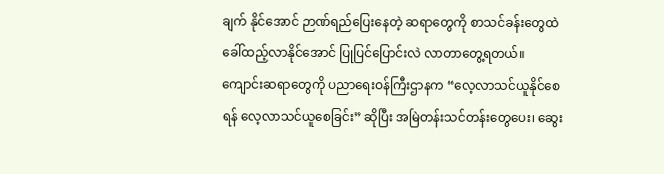ချက် နိုင်အောင် ဉာဏ်ရည်ပြေးနေတဲ့ ဆရာတွေကို စာသင်ခန်းတွေထဲ ခေါ်ထည့်လာနိုင်အောင် ပြုပြင်ပြောင်းလဲ လာတာတွေ့ရတယ်။
ကျောင်းဆရာတွေကို ပညာရေးဝန်ကြီးဌာနက “လေ့လာသင်ယူနိုင်စေရန် လေ့လာသင်ယူစေခြင်း” ဆိုပြီး အမြဲတန်းသင်တန်းတွေပေး၊ ဆွေး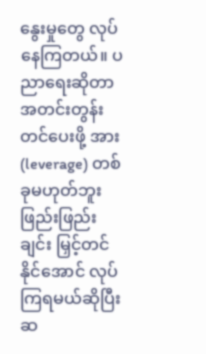နွေးမှုတွေ လုပ်နေကြတယ်။ ပညာရေးဆိုတာ အတင်းတွန်းတင်ပေးဖို့ အား (leverage) တစ်ခုမဟုတ်ဘူး ဖြည်းဖြည်းချင်း မြှင့်တင်နိုင်အောင် လုပ်ကြရမယ်ဆိုပြီး ဆ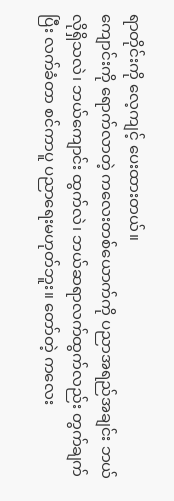ရာတိုင်းကို လေ့ကျင့် ပေးထားတယ်။
ကျောင်းကို ရောက်လာတဲ့ ကလေးတစ်ယောက်ကို ပညာအရည်အချင်း ဘယ်လိုရှိသလဲ၊ ဘယ်ကျောင်း ထွက်လဲ၊ ဘယ်ဆရာလက်ထွက်လည်း တွက်ချက်ပြီး လက်ခံတာ စင်ကာပူ ပညာရေးမဟုတ်ဘူး။ တော်တဲ့ ကလေး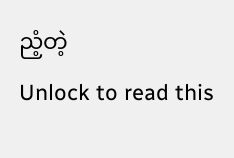ညံ့တဲ့
Unlock to read this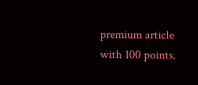premium article with 100 points.